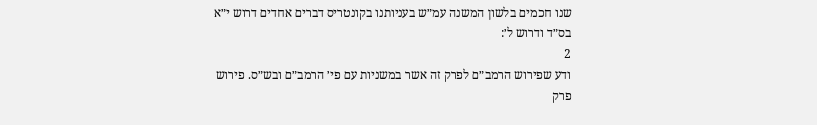שנו חכמים בלשון המשנה עמ״ש בעניותנו בקונטריס דברים אחדים דרוש י״א בס״ד ודרוש ל׳:
2
ודע שפירוש הרמב״ם לפרק זה אשר במשניות עם פי׳ הרמב״ם ובש״ס. פירוש פרק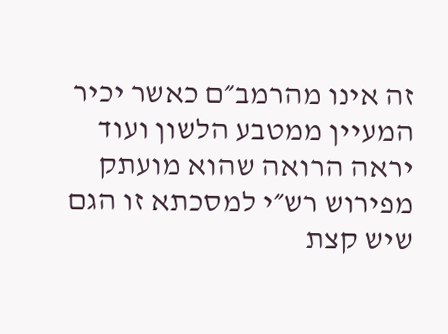זה אינו מהרמב״ם כאשר יכיר המעיין ממטבע הלשון ועוד יראה הרואה שהוא מועתק מפירוש רש״י למסכתא זו הגם שיש קצת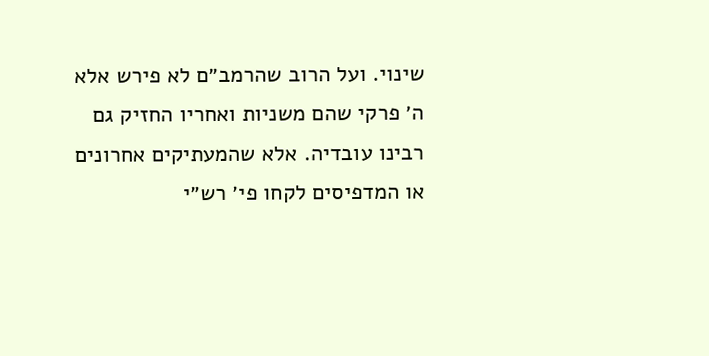שינוי. ועל הרוב שהרמב״ם לא פירש אלא ה׳ פרקי שהם משניות ואחריו החזיק גם רבינו עובדיה. אלא שהמעתיקים אחרונים או המדפיסים לקחו פי׳ רש״י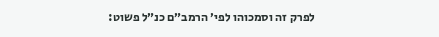לפרק זה וסמכוהו לפי׳ הרמב״ם כנ״ל פשוט: